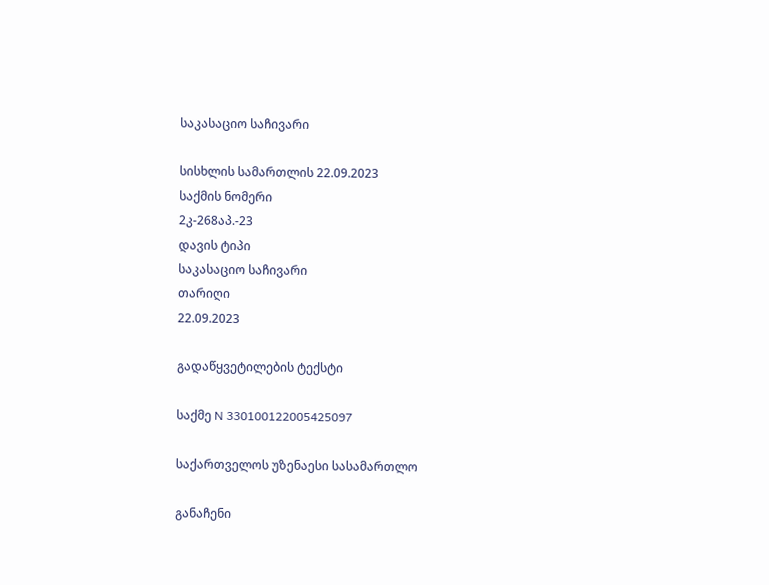საკასაციო საჩივარი

სისხლის სამართლის 22.09.2023
საქმის ნომერი
2კ-268აპ.-23
დავის ტიპი
საკასაციო საჩივარი
თარიღი
22.09.2023

გადაწყვეტილების ტექსტი

საქმე N 330100122005425097

საქართველოს უზენაესი სასამართლო

განაჩენი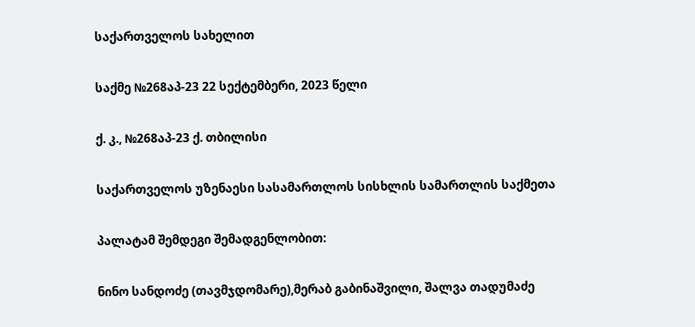საქართველოს სახელით

საქმე №268აპ-23 22 სექტემბერი, 2023 წელი

ქ. კ., №268აპ-23 ქ. თბილისი

საქართველოს უზენაესი სასამართლოს სისხლის სამართლის საქმეთა

პალატამ შემდეგი შემადგენლობით:

ნინო სანდოძე (თავმჯდომარე),მერაბ გაბინაშვილი, შალვა თადუმაძე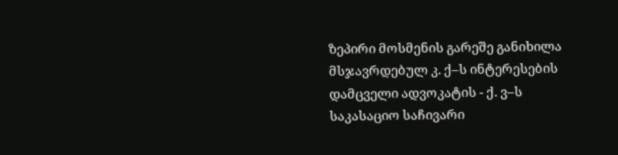ზეპირი მოსმენის გარეშე განიხილა მსჯავრდებულ კ. ქ–ს ინტერესების დამცველი ადვოკატის - ქ. ვ–ს საკასაციო საჩივარი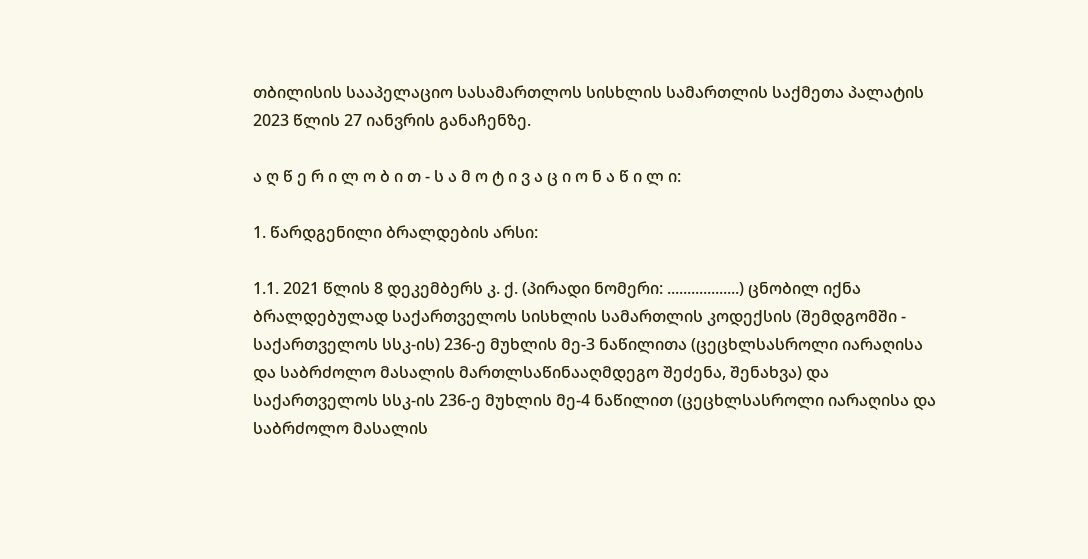თბილისის სააპელაციო სასამართლოს სისხლის სამართლის საქმეთა პალატის 2023 წლის 27 იანვრის განაჩენზე.

ა ღ წ ე რ ი ლ ო ბ ი თ - ს ა მ ო ტ ი ვ ა ც ი ო ნ ა წ ი ლ ი:

1. წარდგენილი ბრალდების არსი:

1.1. 2021 წლის 8 დეკემბერს კ. ქ. (პირადი ნომერი: ..................) ცნობილ იქნა ბრალდებულად საქართველოს სისხლის სამართლის კოდექსის (შემდგომში - საქართველოს სსკ-ის) 236-ე მუხლის მე-3 ნაწილითა (ცეცხლსასროლი იარაღისა და საბრძოლო მასალის მართლსაწინააღმდეგო შეძენა, შენახვა) და საქართველოს სსკ-ის 236-ე მუხლის მე-4 ნაწილით (ცეცხლსასროლი იარაღისა და საბრძოლო მასალის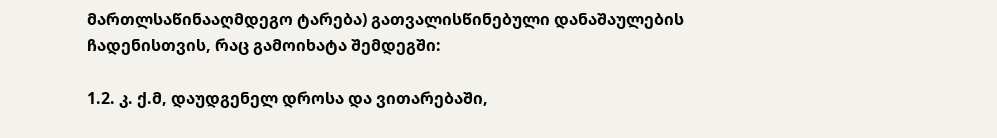მართლსაწინააღმდეგო ტარება) გათვალისწინებული დანაშაულების ჩადენისთვის, რაც გამოიხატა შემდეგში:

1.2. კ. ქ.მ, დაუდგენელ დროსა და ვითარებაში,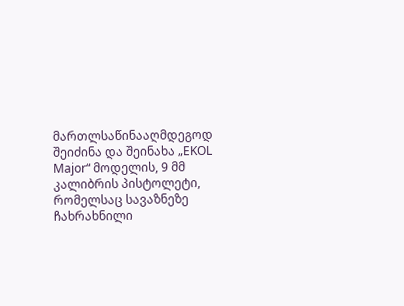მართლსაწინააღმდეგოდ შეიძინა და შეინახა „EKOL Major“ მოდელის, 9 მმ კალიბრის პისტოლეტი, რომელსაც სავაზნეზე ჩახრახნილი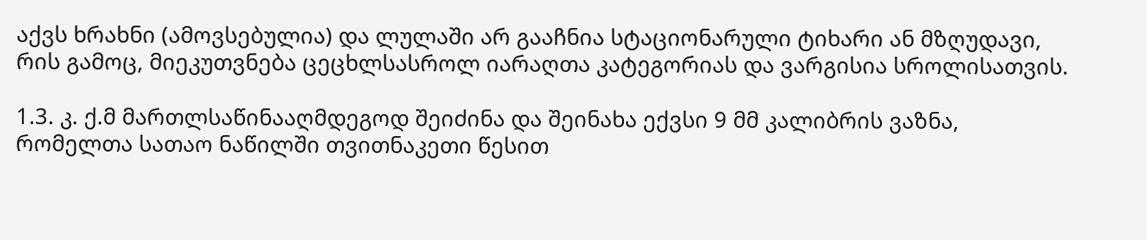აქვს ხრახნი (ამოვსებულია) და ლულაში არ გააჩნია სტაციონარული ტიხარი ან მზღუდავი, რის გამოც, მიეკუთვნება ცეცხლსასროლ იარაღთა კატეგორიას და ვარგისია სროლისათვის.

1.3. კ. ქ.მ მართლსაწინააღმდეგოდ შეიძინა და შეინახა ექვსი 9 მმ კალიბრის ვაზნა, რომელთა სათაო ნაწილში თვითნაკეთი წესით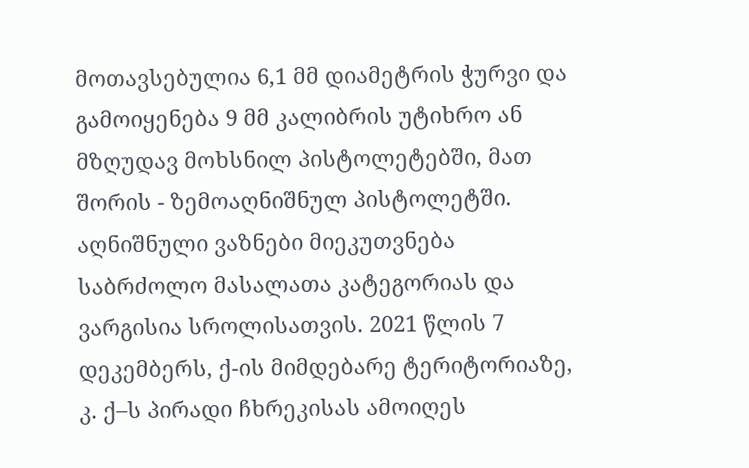მოთავსებულია 6,1 მმ დიამეტრის ჭურვი და გამოიყენება 9 მმ კალიბრის უტიხრო ან მზღუდავ მოხსნილ პისტოლეტებში, მათ შორის - ზემოაღნიშნულ პისტოლეტში. აღნიშნული ვაზნები მიეკუთვნება საბრძოლო მასალათა კატეგორიას და ვარგისია სროლისათვის. 2021 წლის 7 დეკემბერს, ქ-ის მიმდებარე ტერიტორიაზე, კ. ქ–ს პირადი ჩხრეკისას ამოიღეს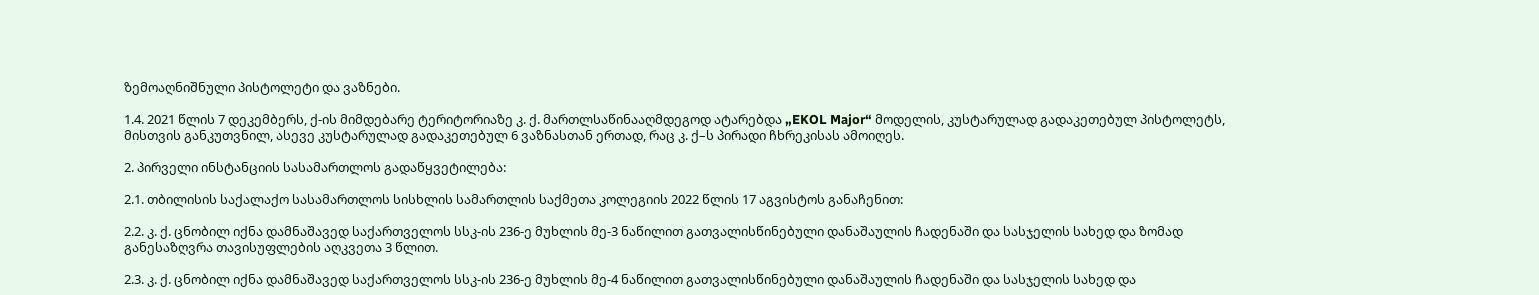ზემოაღნიშნული პისტოლეტი და ვაზნები.

1.4. 2021 წლის 7 დეკემბერს, ქ-ის მიმდებარე ტერიტორიაზე კ. ქ. მართლსაწინააღმდეგოდ ატარებდა „EKOL Major“ მოდელის, კუსტარულად გადაკეთებულ პისტოლეტს, მისთვის განკუთვნილ, ასევე კუსტარულად გადაკეთებულ 6 ვაზნასთან ერთად, რაც კ. ქ–ს პირადი ჩხრეკისას ამოიღეს.

2. პირველი ინსტანციის სასამართლოს გადაწყვეტილება:

2.1. თბილისის საქალაქო სასამართლოს სისხლის სამართლის საქმეთა კოლეგიის 2022 წლის 17 აგვისტოს განაჩენით:

2.2. კ. ქ. ცნობილ იქნა დამნაშავედ საქართველოს სსკ-ის 236-ე მუხლის მე-3 ნაწილით გათვალისწინებული დანაშაულის ჩადენაში და სასჯელის სახედ და ზომად განესაზღვრა თავისუფლების აღკვეთა 3 წლით.

2.3. კ. ქ. ცნობილ იქნა დამნაშავედ საქართველოს სსკ-ის 236-ე მუხლის მე-4 ნაწილით გათვალისწინებული დანაშაულის ჩადენაში და სასჯელის სახედ და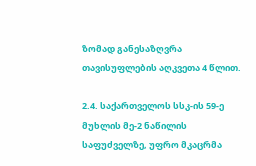ზომად განესაზღვრა თავისუფლების აღკვეთა 4 წლით.

2.4. საქართველოს სსკ-ის 59-ე მუხლის მე-2 ნაწილის საფუძველზე, უფრო მკაცრმა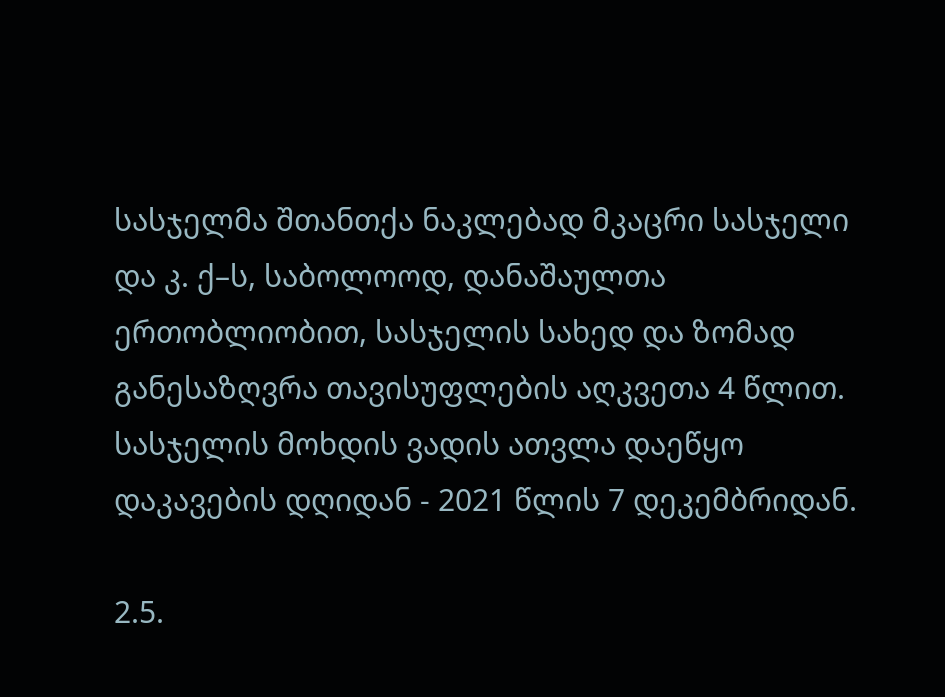სასჯელმა შთანთქა ნაკლებად მკაცრი სასჯელი და კ. ქ–ს, საბოლოოდ, დანაშაულთა ერთობლიობით, სასჯელის სახედ და ზომად განესაზღვრა თავისუფლების აღკვეთა 4 წლით. სასჯელის მოხდის ვადის ათვლა დაეწყო დაკავების დღიდან - 2021 წლის 7 დეკემბრიდან.

2.5.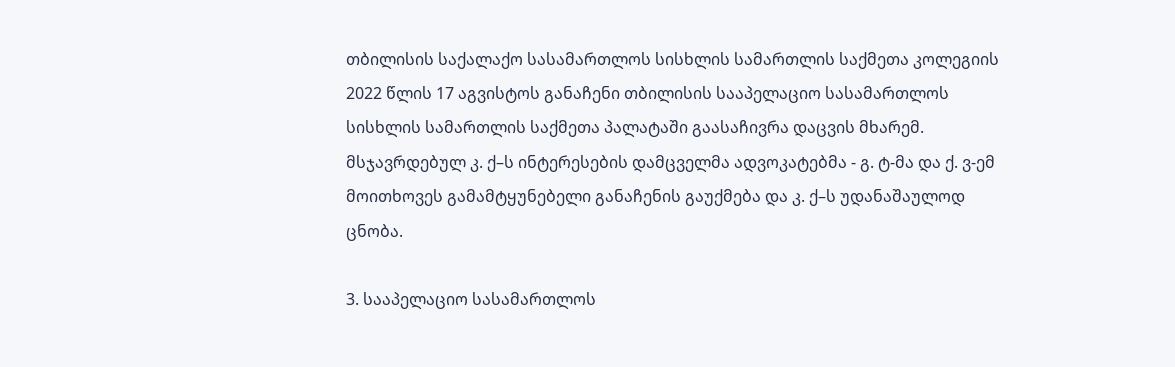თბილისის საქალაქო სასამართლოს სისხლის სამართლის საქმეთა კოლეგიის 2022 წლის 17 აგვისტოს განაჩენი თბილისის სააპელაციო სასამართლოს სისხლის სამართლის საქმეთა პალატაში გაასაჩივრა დაცვის მხარემ. მსჯავრდებულ კ. ქ–ს ინტერესების დამცველმა ადვოკატებმა - გ. ტ-მა და ქ. ვ-ემ მოითხოვეს გამამტყუნებელი განაჩენის გაუქმება და კ. ქ–ს უდანაშაულოდ ცნობა.

3. სააპელაციო სასამართლოს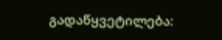გადაწყვეტილება: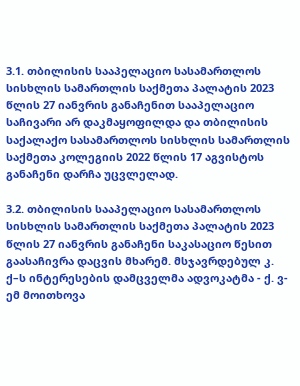3.1. თბილისის სააპელაციო სასამართლოს სისხლის სამართლის საქმეთა პალატის 2023 წლის 27 იანვრის განაჩენით სააპელაციო საჩივარი არ დაკმაყოფილდა და თბილისის საქალაქო სასამართლოს სისხლის სამართლის საქმეთა კოლეგიის 2022 წლის 17 აგვისტოს განაჩენი დარჩა უცვლელად.

3.2. თბილისის სააპელაციო სასამართლოს სისხლის სამართლის საქმეთა პალატის 2023 წლის 27 იანვრის განაჩენი საკასაციო წესით გაასაჩივრა დაცვის მხარემ. მსჯავრდებულ კ. ქ–ს ინტერესების დამცველმა ადვოკატმა - ქ. ვ-ემ მოითხოვა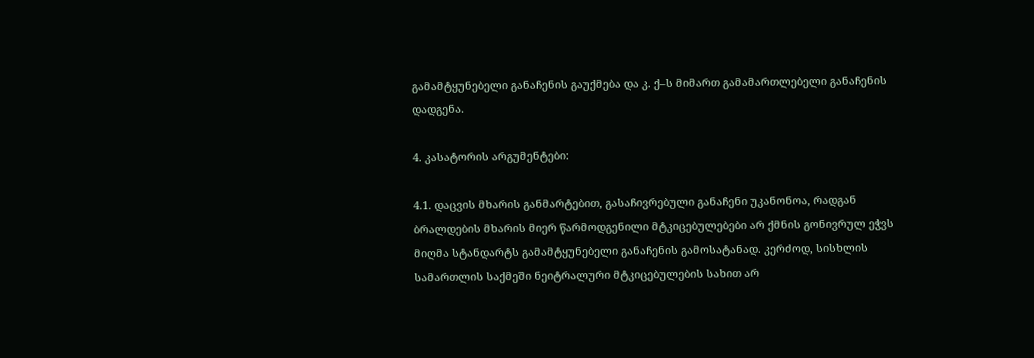გამამტყუნებელი განაჩენის გაუქმება და კ. ქ–ს მიმართ გამამართლებელი განაჩენის დადგენა.

4. კასატორის არგუმენტები:

4.1. დაცვის მხარის განმარტებით, გასაჩივრებული განაჩენი უკანონოა, რადგან ბრალდების მხარის მიერ წარმოდგენილი მტკიცებულებები არ ქმნის გონივრულ ეჭვს მიღმა სტანდარტს გამამტყუნებელი განაჩენის გამოსატანად. კერძოდ, სისხლის სამართლის საქმეში ნეიტრალური მტკიცებულების სახით არ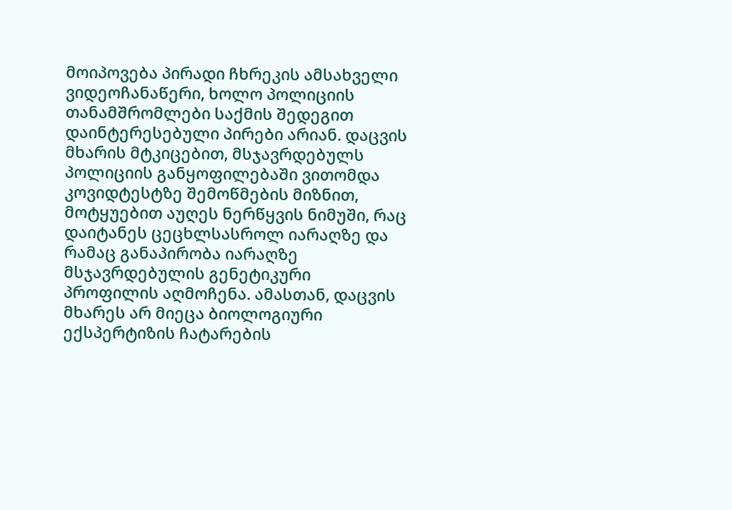მოიპოვება პირადი ჩხრეკის ამსახველი ვიდეოჩანაწერი, ხოლო პოლიციის თანამშრომლები საქმის შედეგით დაინტერესებული პირები არიან. დაცვის მხარის მტკიცებით, მსჯავრდებულს პოლიციის განყოფილებაში ვითომდა კოვიდტესტზე შემოწმების მიზნით, მოტყუებით აუღეს ნერწყვის ნიმუში, რაც დაიტანეს ცეცხლსასროლ იარაღზე და რამაც განაპირობა იარაღზე მსჯავრდებულის გენეტიკური პროფილის აღმოჩენა. ამასთან, დაცვის მხარეს არ მიეცა ბიოლოგიური ექსპერტიზის ჩატარების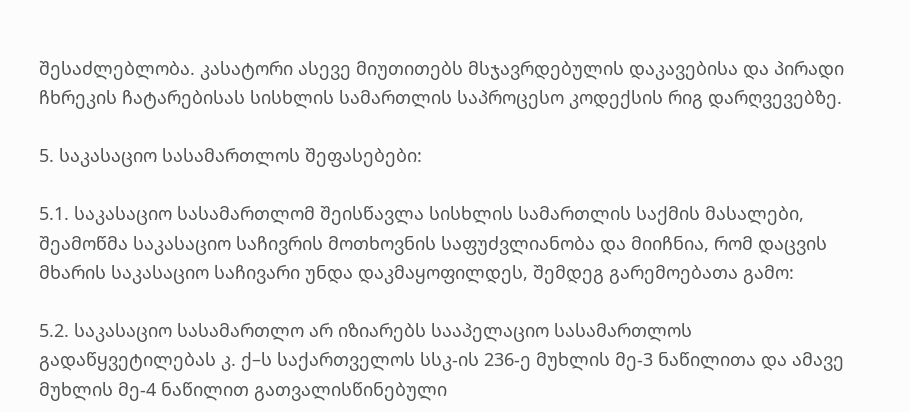შესაძლებლობა. კასატორი ასევე მიუთითებს მსჯავრდებულის დაკავებისა და პირადი ჩხრეკის ჩატარებისას სისხლის სამართლის საპროცესო კოდექსის რიგ დარღვევებზე.

5. საკასაციო სასამართლოს შეფასებები:

5.1. საკასაციო სასამართლომ შეისწავლა სისხლის სამართლის საქმის მასალები, შეამოწმა საკასაციო საჩივრის მოთხოვნის საფუძვლიანობა და მიიჩნია, რომ დაცვის მხარის საკასაციო საჩივარი უნდა დაკმაყოფილდეს, შემდეგ გარემოებათა გამო:

5.2. საკასაციო სასამართლო არ იზიარებს სააპელაციო სასამართლოს გადაწყვეტილებას კ. ქ–ს საქართველოს სსკ-ის 236-ე მუხლის მე-3 ნაწილითა და ამავე მუხლის მე-4 ნაწილით გათვალისწინებული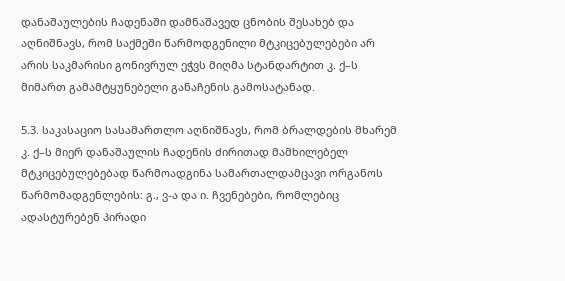დანაშაულების ჩადენაში დამნაშავედ ცნობის შესახებ და აღნიშნავს, რომ საქმეში წარმოდგენილი მტკიცებულებები არ არის საკმარისი გონივრულ ეჭვს მიღმა სტანდარტით კ. ქ–ს მიმართ გამამტყუნებელი განაჩენის გამოსატანად.

5.3. საკასაციო სასამართლო აღნიშნავს, რომ ბრალდების მხარემ კ. ქ–ს მიერ დანაშაულის ჩადენის ძირითად მამხილებელ მტკიცებულებებად წარმოადგინა სამართალდამცავი ორგანოს წარმომადგენლების: გ., ვ-ა და ი. ჩვენებები, რომლებიც ადასტურებენ პირადი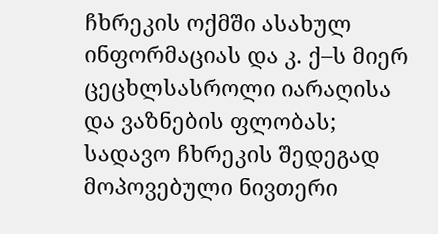ჩხრეკის ოქმში ასახულ ინფორმაციას და კ. ქ–ს მიერ ცეცხლსასროლი იარაღისა და ვაზნების ფლობას; სადავო ჩხრეკის შედეგად მოპოვებული ნივთერი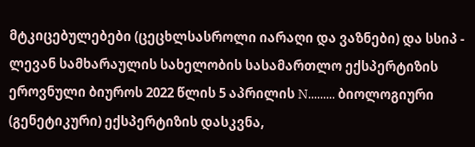მტკიცებულებები (ცეცხლსასროლი იარაღი და ვაზნები) და სსიპ - ლევან სამხარაულის სახელობის სასამართლო ექსპერტიზის ეროვნული ბიუროს 2022 წლის 5 აპრილის N......... ბიოლოგიური (გენეტიკური) ექსპერტიზის დასკვნა,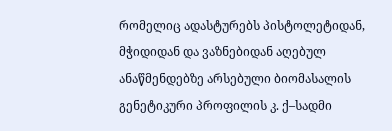რომელიც ადასტურებს პისტოლეტიდან, მჭიდიდან და ვაზნებიდან აღებულ ანაწმენდებზე არსებული ბიომასალის გენეტიკური პროფილის კ. ქ–სადმი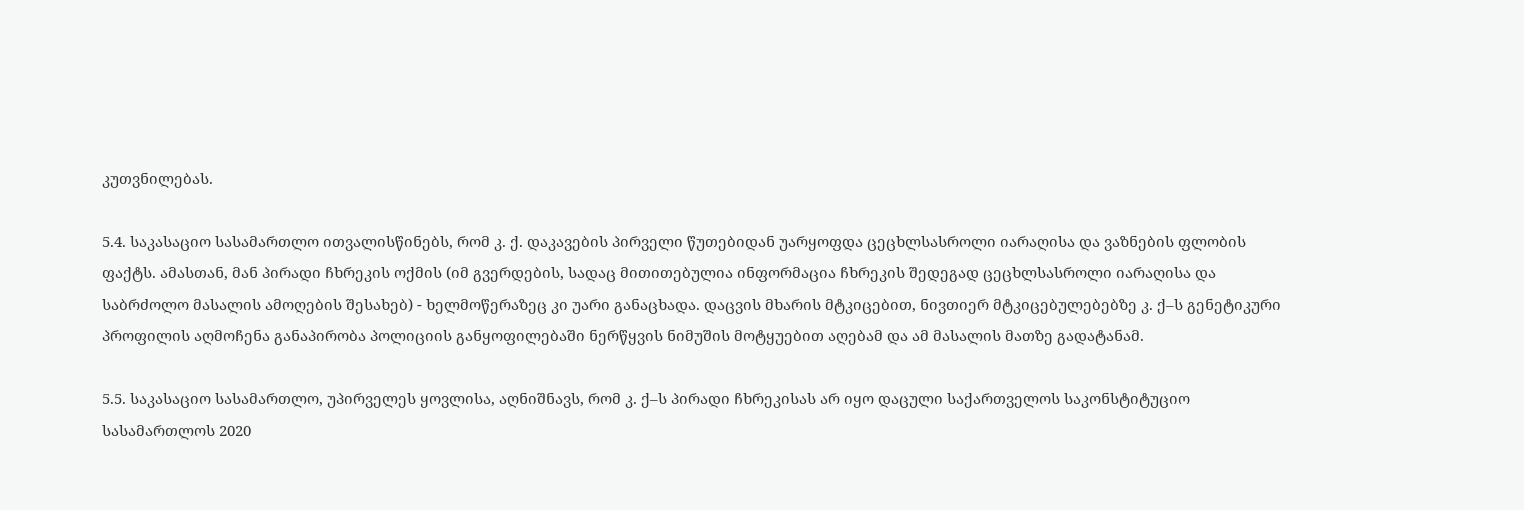კუთვნილებას.

5.4. საკასაციო სასამართლო ითვალისწინებს, რომ კ. ქ. დაკავების პირველი წუთებიდან უარყოფდა ცეცხლსასროლი იარაღისა და ვაზნების ფლობის ფაქტს. ამასთან, მან პირადი ჩხრეკის ოქმის (იმ გვერდების, სადაც მითითებულია ინფორმაცია ჩხრეკის შედეგად ცეცხლსასროლი იარაღისა და საბრძოლო მასალის ამოღების შესახებ) - ხელმოწერაზეც კი უარი განაცხადა. დაცვის მხარის მტკიცებით, ნივთიერ მტკიცებულებებზე კ. ქ–ს გენეტიკური პროფილის აღმოჩენა განაპირობა პოლიციის განყოფილებაში ნერწყვის ნიმუშის მოტყუებით აღებამ და ამ მასალის მათზე გადატანამ.

5.5. საკასაციო სასამართლო, უპირველეს ყოვლისა, აღნიშნავს, რომ კ. ქ–ს პირადი ჩხრეკისას არ იყო დაცული საქართველოს საკონსტიტუციო სასამართლოს 2020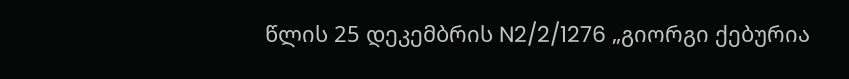წლის 25 დეკემბრის N2/2/1276 „გიორგი ქებურია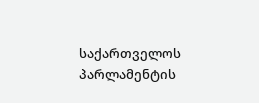საქართველოს პარლამენტის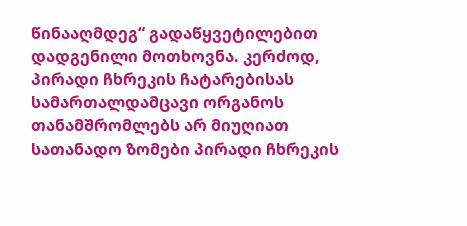წინააღმდეგ“ გადაწყვეტილებით დადგენილი მოთხოვნა. კერძოდ, პირადი ჩხრეკის ჩატარებისას სამართალდამცავი ორგანოს თანამშრომლებს არ მიუღიათ სათანადო ზომები პირადი ჩხრეკის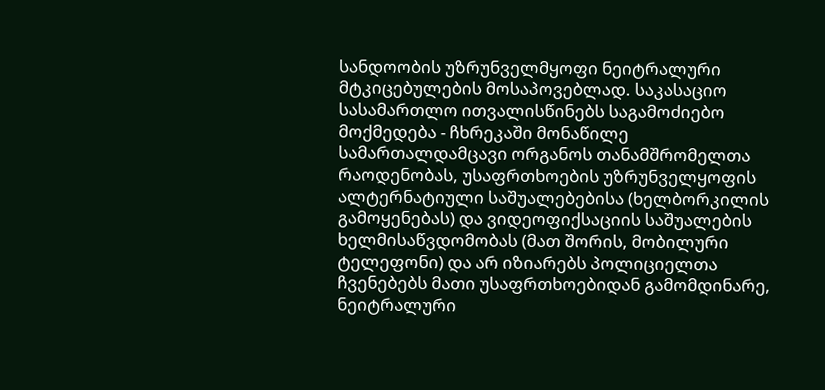სანდოობის უზრუნველმყოფი ნეიტრალური მტკიცებულების მოსაპოვებლად. საკასაციო სასამართლო ითვალისწინებს საგამოძიებო მოქმედება - ჩხრეკაში მონაწილე სამართალდამცავი ორგანოს თანამშრომელთა რაოდენობას, უსაფრთხოების უზრუნველყოფის ალტერნატიული საშუალებებისა (ხელბორკილის გამოყენებას) და ვიდეოფიქსაციის საშუალების ხელმისაწვდომობას (მათ შორის, მობილური ტელეფონი) და არ იზიარებს პოლიციელთა ჩვენებებს მათი უსაფრთხოებიდან გამომდინარე, ნეიტრალური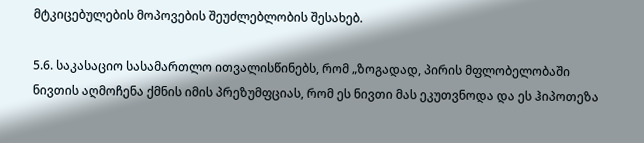მტკიცებულების მოპოვების შეუძლებლობის შესახებ.

5.6. საკასაციო სასამართლო ითვალისწინებს, რომ „ზოგადად, პირის მფლობელობაში ნივთის აღმოჩენა ქმნის იმის პრეზუმფციას, რომ ეს ნივთი მას ეკუთვნოდა და ეს ჰიპოთეზა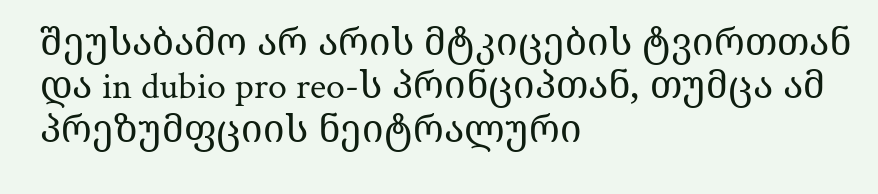შეუსაბამო არ არის მტკიცების ტვირთთან და in dubio pro reo-ს პრინციპთან, თუმცა ამ პრეზუმფციის ნეიტრალური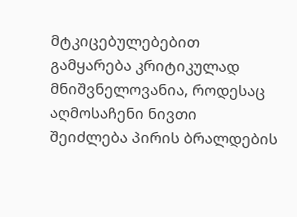მტკიცებულებებით გამყარება კრიტიკულად მნიშვნელოვანია, როდესაც აღმოსაჩენი ნივთი შეიძლება პირის ბრალდების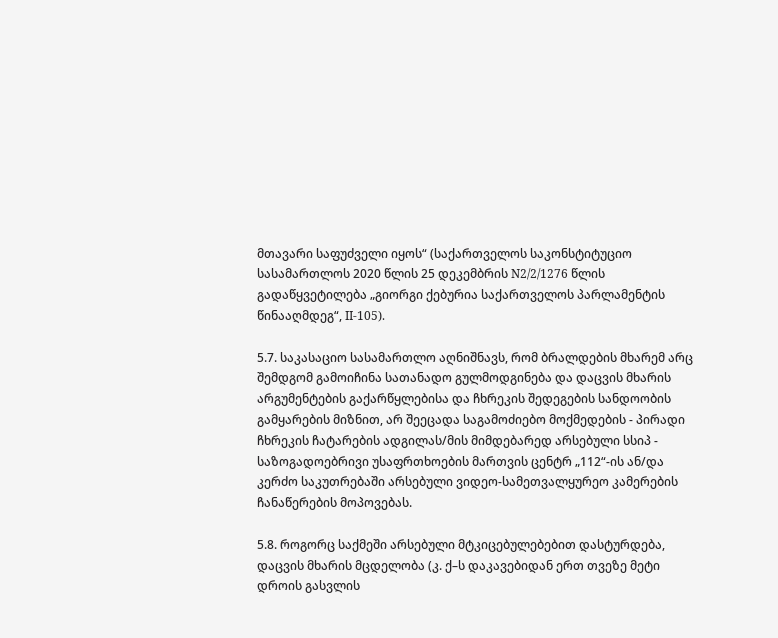მთავარი საფუძველი იყოს“ (საქართველოს საკონსტიტუციო სასამართლოს 2020 წლის 25 დეკემბრის N2/2/1276 წლის გადაწყვეტილება „გიორგი ქებურია საქართველოს პარლამენტის წინააღმდეგ“, II-105).

5.7. საკასაციო სასამართლო აღნიშნავს, რომ ბრალდების მხარემ არც შემდგომ გამოიჩინა სათანადო გულმოდგინება და დაცვის მხარის არგუმენტების გაქარწყლებისა და ჩხრეკის შედეგების სანდოობის გამყარების მიზნით, არ შეეცადა საგამოძიებო მოქმედების - პირადი ჩხრეკის ჩატარების ადგილას/მის მიმდებარედ არსებული სსიპ - საზოგადოებრივი უსაფრთხოების მართვის ცენტრ „112“-ის ან/და კერძო საკუთრებაში არსებული ვიდეო-სამეთვალყურეო კამერების ჩანაწერების მოპოვებას.

5.8. როგორც საქმეში არსებული მტკიცებულებებით დასტურდება, დაცვის მხარის მცდელობა (კ. ქ–ს დაკავებიდან ერთ თვეზე მეტი დროის გასვლის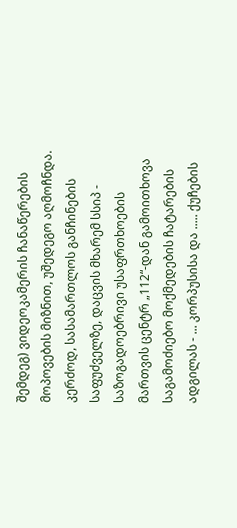შემდეგ) ვიდეოკამერის ჩანაწერების მოპოვების მიზნით, უშედეგო აღმოჩნდა. კერძოდ, სასამართლოს განჩინების საფუძველზე, დაცვის მხარემ სსიპ - საზოგადოებრივი უსაფრთხოების მართვის ცენტრ „112“-დან გამოითხოვა საგამოძიებო მოქმედების ჩატარების ადგილას - ... კორპუსისა და ..... ქუჩების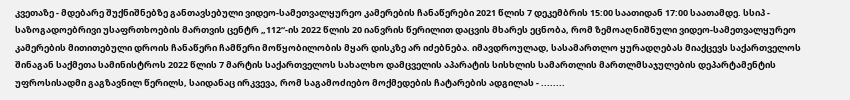კვეთაზე - მდებარე შუქნიშნებზე განთავსებული ვიდეო-სამეთვალყურეო კამერების ჩანაწერები 2021 წლის 7 დეკემბრის 15:00 საათიდან 17:00 საათამდე. სსიპ - საზოგადოებრივი უსაფრთხოების მართვის ცენტრ „112“-ის 2022 წლის 20 იანვრის წერილით დაცვის მხარეს ეცნობა, რომ ზემოაღნიშნული ვიდეო-სამეთვალყურეო კამერების მითითებული დროის ჩანაწერი ჩამწერი მოწყობილობის მყარ დისკზე არ იძებნება. იმავდროულად, სასამართლო ყურადღებას მიაქცევს საქართველოს შინაგან საქმეთა სამინისტროს 2022 წლის 7 მარტის საქართველოს სახალხო დამცველის აპარატის სისხლის სამართლის მართლმსაჯულების დეპარტამენტის უფროსისადმი გაგზავნილ წერილს, საიდანაც ირკვევა, რომ საგამოძიებო მოქმედების ჩატარების ადგილას - ........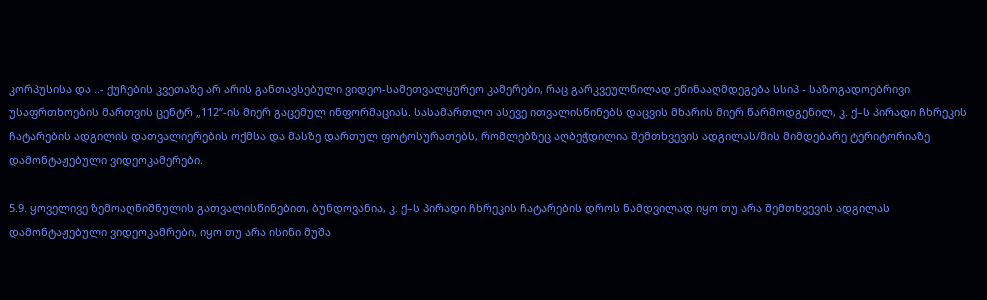კორპუსისა და ..- ქუჩების კვეთაზე არ არის განთავსებული ვიდეო-სამეთვალყურეო კამერები, რაც გარკვეულწილად ეწინააღმდეგება სსიპ - საზოგადოებრივი უსაფრთხოების მართვის ცენტრ „112“-ის მიერ გაცემულ ინფორმაციას. სასამართლო ასევე ითვალისწინებს დაცვის მხარის მიერ წარმოდგენილ, კ. ქ–ს პირადი ჩხრეკის ჩატარების ადგილის დათვალიერების ოქმსა და მასზე დართულ ფოტოსურათებს, რომლებზეც აღბეჭდილია შემთხვევის ადგილას/მის მიმდებარე ტერიტორიაზე დამონტაჟებული ვიდეოკამერები.

5.9. ყოველივე ზემოაღნიშნულის გათვალისწინებით, ბუნდოვანია, კ. ქ–ს პირადი ჩხრეკის ჩატარების დროს ნამდვილად იყო თუ არა შემთხვევის ადგილას დამონტაჟებული ვიდეოკამრები, იყო თუ არა ისინი მუშა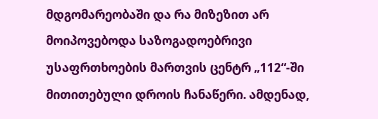მდგომარეობაში და რა მიზეზით არ მოიპოვებოდა საზოგადოებრივი უსაფრთხოების მართვის ცენტრ „112“-ში მითითებული დროის ჩანაწერი. ამდენად,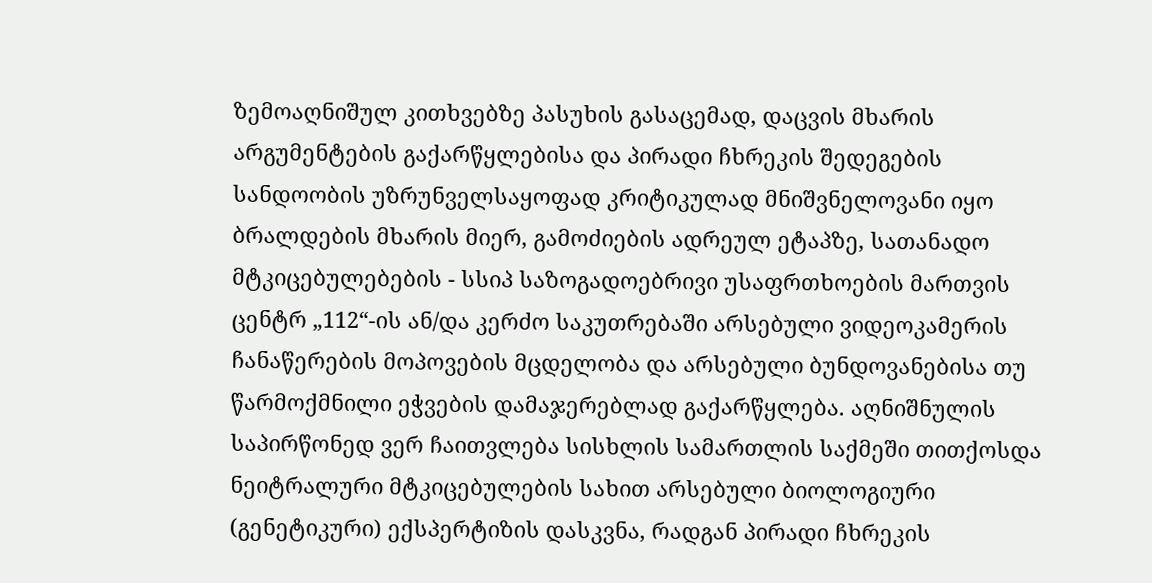ზემოაღნიშულ კითხვებზე პასუხის გასაცემად, დაცვის მხარის არგუმენტების გაქარწყლებისა და პირადი ჩხრეკის შედეგების სანდოობის უზრუნველსაყოფად კრიტიკულად მნიშვნელოვანი იყო ბრალდების მხარის მიერ, გამოძიების ადრეულ ეტაპზე, სათანადო მტკიცებულებების - სსიპ საზოგადოებრივი უსაფრთხოების მართვის ცენტრ „112“-ის ან/და კერძო საკუთრებაში არსებული ვიდეოკამერის ჩანაწერების მოპოვების მცდელობა და არსებული ბუნდოვანებისა თუ წარმოქმნილი ეჭვების დამაჯერებლად გაქარწყლება. აღნიშნულის საპირწონედ ვერ ჩაითვლება სისხლის სამართლის საქმეში თითქოსდა ნეიტრალური მტკიცებულების სახით არსებული ბიოლოგიური (გენეტიკური) ექსპერტიზის დასკვნა, რადგან პირადი ჩხრეკის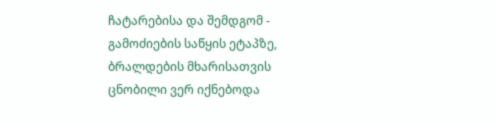ჩატარებისა და შემდგომ - გამოძიების საწყის ეტაპზე, ბრალდების მხარისათვის ცნობილი ვერ იქნებოდა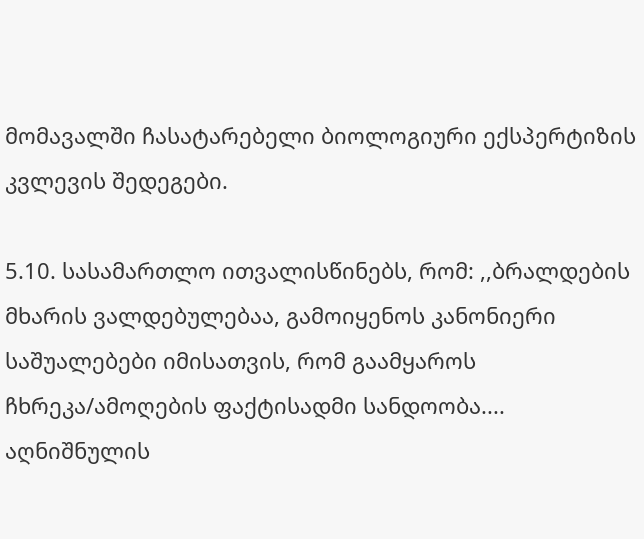მომავალში ჩასატარებელი ბიოლოგიური ექსპერტიზის კვლევის შედეგები.

5.10. სასამართლო ითვალისწინებს, რომ: ,,ბრალდების მხარის ვალდებულებაა, გამოიყენოს კანონიერი საშუალებები იმისათვის, რომ გაამყაროს ჩხრეკა/ამოღების ფაქტისადმი სანდოობა.... აღნიშნულის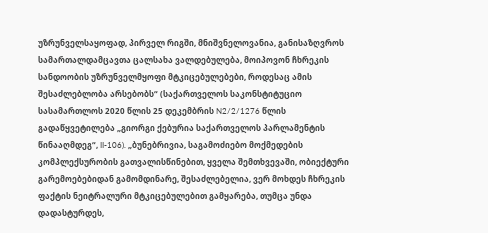უზრუნველსაყოფად, პირველ რიგში, მნიშვნელოვანია, განისაზღვროს სამართალდამცავთა ცალსახა ვალდებულება, მოიპოვონ ჩხრეკის სანდოობის უზრუნველმყოფი მტკიცებულებები, როდესაც ამის შესაძლებლობა არსებობს“ (საქართველოს საკონსტიტუციო სასამართლოს 2020 წლის 25 დეკემბრის N2/2/1276 წლის გადაწყვეტილება „გიორგი ქებურია საქართველოს პარლამენტის წინააღმდეგ“, II-106). „ბუნებრივია, საგამოძიებო მოქმედების კომპლექსურობის გათვალისწინებით, ყველა შემთხვევაში, ობიექტური გარემოებებიდან გამომდინარე, შესაძლებელია, ვერ მოხდეს ჩხრეკის ფაქტის ნეიტრალური მტკიცებულებით გამყარება, თუმცა უნდა დადასტურდეს,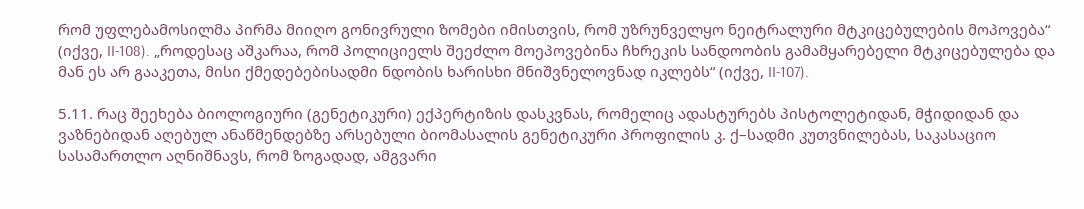რომ უფლებამოსილმა პირმა მიიღო გონივრული ზომები იმისთვის, რომ უზრუნველყო ნეიტრალური მტკიცებულების მოპოვება“ (იქვე, II-108). „როდესაც აშკარაა, რომ პოლიციელს შეეძლო მოეპოვებინა ჩხრეკის სანდოობის გამამყარებელი მტკიცებულება და მან ეს არ გააკეთა, მისი ქმედებებისადმი ნდობის ხარისხი მნიშვნელოვნად იკლებს“ (იქვე, II-107).

5.11. რაც შეეხება ბიოლოგიური (გენეტიკური) ექპერტიზის დასკვნას, რომელიც ადასტურებს პისტოლეტიდან, მჭიდიდან და ვაზნებიდან აღებულ ანაწმენდებზე არსებული ბიომასალის გენეტიკური პროფილის კ. ქ–სადმი კუთვნილებას, საკასაციო სასამართლო აღნიშნავს, რომ ზოგადად, ამგვარი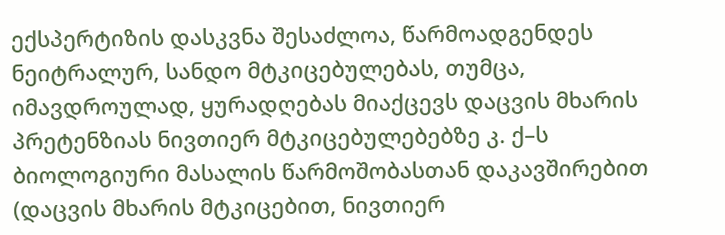ექსპერტიზის დასკვნა შესაძლოა, წარმოადგენდეს ნეიტრალურ, სანდო მტკიცებულებას, თუმცა, იმავდროულად, ყურადღებას მიაქცევს დაცვის მხარის პრეტენზიას ნივთიერ მტკიცებულებებზე კ. ქ–ს ბიოლოგიური მასალის წარმოშობასთან დაკავშირებით (დაცვის მხარის მტკიცებით, ნივთიერ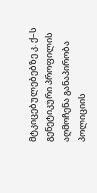მტკიცებულებებზე კ. ქ–ს გენეტიკური პროფილის აღმოჩენა განაპირობა პოლიციის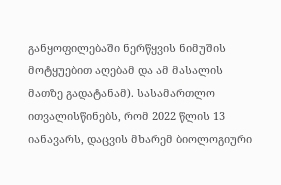განყოფილებაში ნერწყვის ნიმუშის მოტყუებით აღებამ და ამ მასალის მათზე გადატანამ). სასამართლო ითვალისწინებს, რომ 2022 წლის 13 იანავარს, დაცვის მხარემ ბიოლოგიური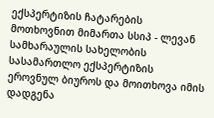ექსპერტიზის ჩატარების მოთხოვნით მიმართა სსიპ - ლევან სამხარაულის სახელობის სასამართლო ექსპერტიზის ეროვნულ ბიუროს და მოითხოვა იმის დადგენა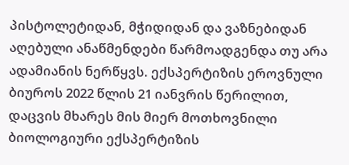პისტოლეტიდან, მჭიდიდან და ვაზნებიდან აღებული ანაწმენდები წარმოადგენდა თუ არა ადამიანის ნერწყვს. ექსპერტიზის ეროვნული ბიუროს 2022 წლის 21 იანვრის წერილით, დაცვის მხარეს მის მიერ მოთხოვნილი ბიოლოგიური ექსპერტიზის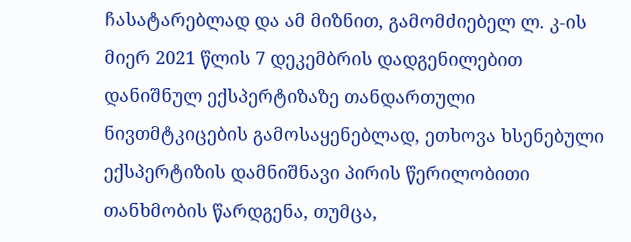ჩასატარებლად და ამ მიზნით, გამომძიებელ ლ. კ-ის მიერ 2021 წლის 7 დეკემბრის დადგენილებით დანიშნულ ექსპერტიზაზე თანდართული ნივთმტკიცების გამოსაყენებლად, ეთხოვა ხსენებული ექსპერტიზის დამნიშნავი პირის წერილობითი თანხმობის წარდგენა, თუმცა,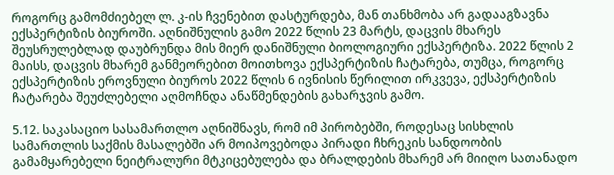როგორც გამომძიებელ ლ. კ-ის ჩვენებით დასტურდება, მან თანხმობა არ გადააგზავნა ექსპერტიზის ბიუროში. აღნიშნულის გამო 2022 წლის 23 მარტს, დაცვის მხარეს შეუსრულებლად დაუბრუნდა მის მიერ დანიშნული ბიოლოგიური ექსპერტიზა. 2022 წლის 2 მაისს, დაცვის მხარემ განმეორებით მოითხოვა ექსპერტიზის ჩატარება, თუმცა, როგორც ექსპერტიზის ეროვნული ბიუროს 2022 წლის 6 ივნისის წერილით ირკვევა, ექსპერტიზის ჩატარება შეუძლებელი აღმოჩნდა ანაწმენდების გახარჯვის გამო.

5.12. საკასაციო სასამართლო აღნიშნავს, რომ იმ პირობებში, როდესაც სისხლის სამართლის საქმის მასალებში არ მოიპოვებოდა პირადი ჩხრეკის სანდოობის გამამყარებელი ნეიტრალური მტკიცებულება და ბრალდების მხარემ არ მიიღო სათანადო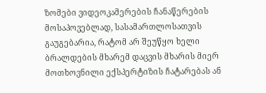ზომები ვიდეოკამერების ჩანაწერების მოსაპოვებლად, სასამართლოსათვის გაუგებარია, რატომ არ შეუწყო ხელი ბრალდების მხარემ დაცვის მხარის მიერ მოთხოვნილი ექსპერტიზის ჩატარებას ან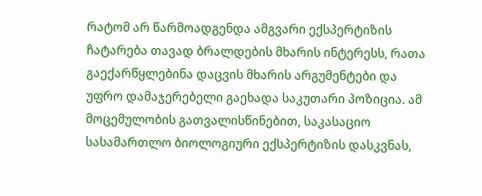რატომ არ წარმოადგენდა ამგვარი ექსპერტიზის ჩატარება თავად ბრალდების მხარის ინტერესს, რათა გაექარწყლებინა დაცვის მხარის არგუმენტები და უფრო დამაჯერებელი გაეხადა საკუთარი პოზიცია. ამ მოცემულობის გათვალისწინებით, საკასაციო სასამართლო ბიოლოგიური ექსპერტიზის დასკვნას,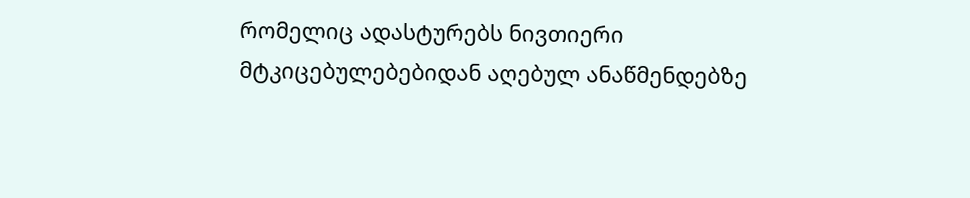რომელიც ადასტურებს ნივთიერი მტკიცებულებებიდან აღებულ ანაწმენდებზე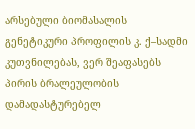არსებული ბიომასალის გენეტიკური პროფილის კ. ქ–სადმი კუთვნილებას, ვერ შეაფასებს პირის ბრალეულობის დამადასტურებელ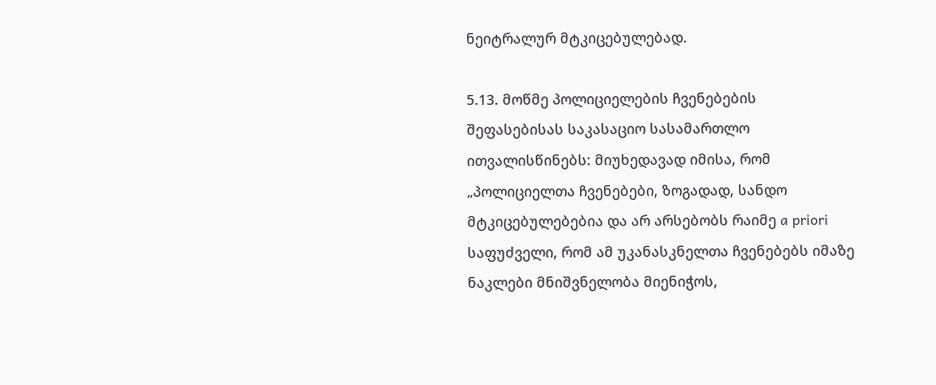ნეიტრალურ მტკიცებულებად.

5.13. მოწმე პოლიციელების ჩვენებების შეფასებისას საკასაციო სასამართლო ითვალისწინებს: მიუხედავად იმისა, რომ „პოლიციელთა ჩვენებები, ზოგადად, სანდო მტკიცებულებებია და არ არსებობს რაიმე a priori საფუძველი, რომ ამ უკანასკნელთა ჩვენებებს იმაზე ნაკლები მნიშვნელობა მიენიჭოს,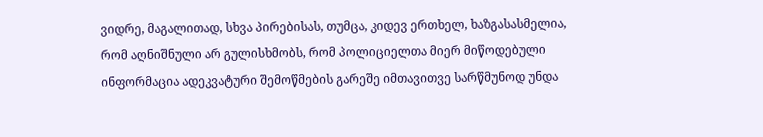ვიდრე, მაგალითად, სხვა პირებისას, თუმცა, კიდევ ერთხელ, ხაზგასასმელია, რომ აღნიშნული არ გულისხმობს, რომ პოლიციელთა მიერ მიწოდებული ინფორმაცია ადეკვატური შემოწმების გარეშე იმთავითვე სარწმუნოდ უნდა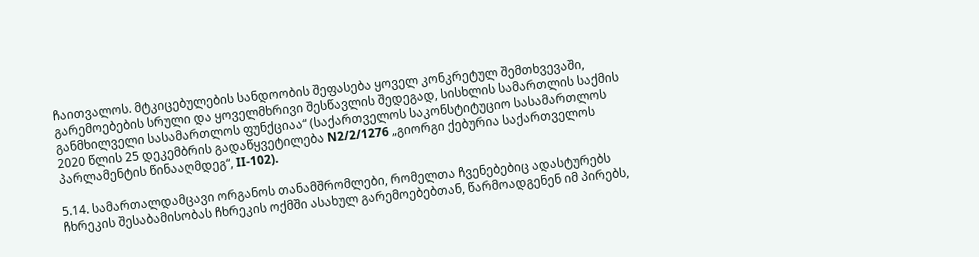ჩაითვალოს. მტკიცებულების სანდოობის შეფასება ყოველ კონკრეტულ შემთხვევაში, გარემოებების სრული და ყოველმხრივი შესწავლის შედეგად, სისხლის სამართლის საქმის განმხილველი სასამართლოს ფუნქციაა“ (საქართველოს საკონსტიტუციო სასამართლოს 2020 წლის 25 დეკემბრის გადაწყვეტილება N2/2/1276 „გიორგი ქებურია საქართველოს პარლამენტის წინააღმდეგ“, II-102).

5.14. სამართალდამცავი ორგანოს თანამშრომლები, რომელთა ჩვენებებიც ადასტურებს ჩხრეკის შესაბამისობას ჩხრეკის ოქმში ასახულ გარემოებებთან, წარმოადგენენ იმ პირებს,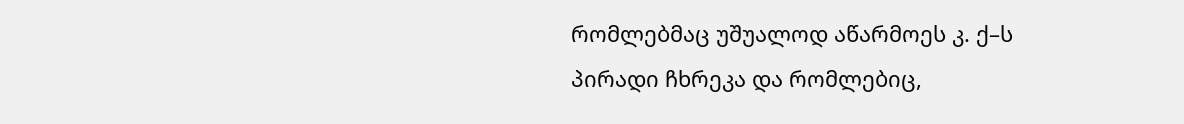რომლებმაც უშუალოდ აწარმოეს კ. ქ–ს პირადი ჩხრეკა და რომლებიც,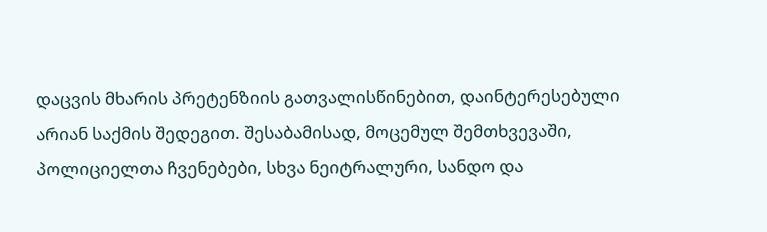დაცვის მხარის პრეტენზიის გათვალისწინებით, დაინტერესებული არიან საქმის შედეგით. შესაბამისად, მოცემულ შემთხვევაში, პოლიციელთა ჩვენებები, სხვა ნეიტრალური, სანდო და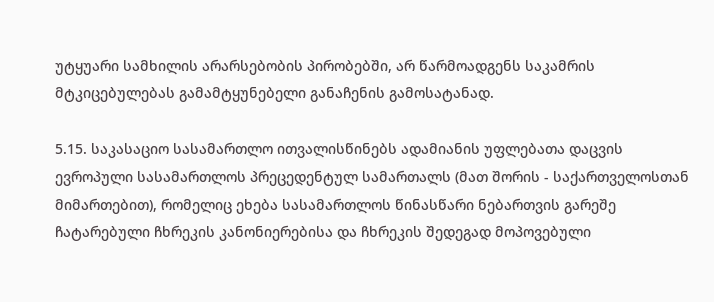უტყუარი სამხილის არარსებობის პირობებში, არ წარმოადგენს საკამრის მტკიცებულებას გამამტყუნებელი განაჩენის გამოსატანად.

5.15. საკასაციო სასამართლო ითვალისწინებს ადამიანის უფლებათა დაცვის ევროპული სასამართლოს პრეცედენტულ სამართალს (მათ შორის - საქართველოსთან მიმართებით), რომელიც ეხება სასამართლოს წინასწარი ნებართვის გარეშე ჩატარებული ჩხრეკის კანონიერებისა და ჩხრეკის შედეგად მოპოვებული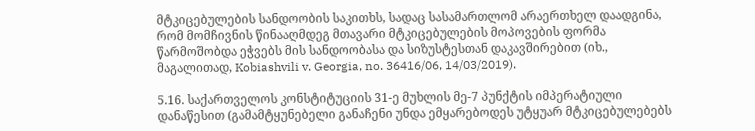მტკიცებულების სანდოობის საკითხს, სადაც სასამართლომ არაერთხელ დაადგინა, რომ მომჩივნის წინააღმდეგ მთავარი მტკიცებულების მოპოვების ფორმა წარმოშობდა ეჭვებს მის სანდოობასა და სიზუსტესთან დაკავშირებით (იხ., მაგალითად, Kobiashvili v. Georgia, no. 36416/06, 14/03/2019).

5.16. საქართველოს კონსტიტუციის 31-ე მუხლის მე-7 პუნქტის იმპერატიული დანაწესით (გამამტყუნებელი განაჩენი უნდა ემყარებოდეს უტყუარ მტკიცებულებებს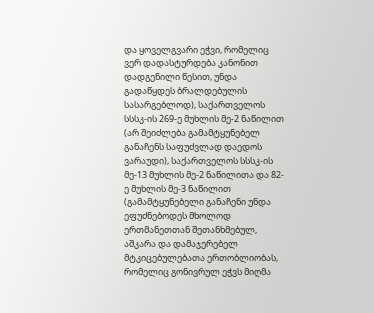და ყოველგვარი ეჭვი, რომელიც ვერ დადასტურდება კანონით დადგენილი წესით, უნდა გადაწყდეს ბრალდებულის სასარგებლოდ), საქართველოს სსსკ-ის 269-ე მუხლის მე-2 ნაწილით (არ შეიძლება გამამტყუნებელ განაჩენს საფუძვლად დაედოს ვარაუდი), საქართველოს სსსკ-ის მე-13 მუხლის მე-2 ნაწილითა და 82-ე მუხლის მე-3 ნაწილით (გამამტყუნებელი განაჩენი უნდა ეფუძნებოდეს მხოლოდ ერთმანეთთან შეთანხმებულ, აშკარა და დამაჯერებელ მტკიცებულებათა ერთობლიობას, რომელიც გონივრულ ეჭვს მიღმა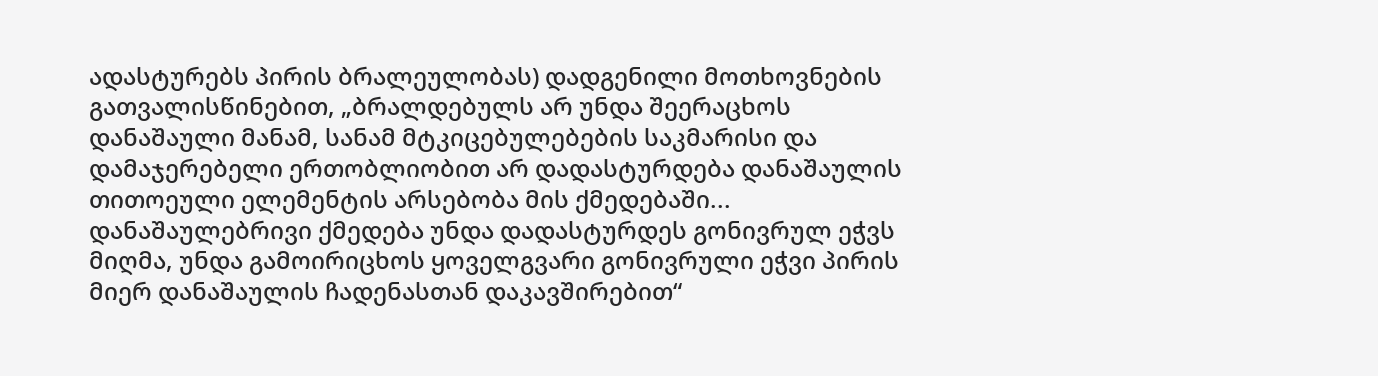ადასტურებს პირის ბრალეულობას) დადგენილი მოთხოვნების გათვალისწინებით, „ბრალდებულს არ უნდა შეერაცხოს დანაშაული მანამ, სანამ მტკიცებულებების საკმარისი და დამაჯერებელი ერთობლიობით არ დადასტურდება დანაშაულის თითოეული ელემენტის არსებობა მის ქმედებაში... დანაშაულებრივი ქმედება უნდა დადასტურდეს გონივრულ ეჭვს მიღმა, უნდა გამოირიცხოს ყოველგვარი გონივრული ეჭვი პირის მიერ დანაშაულის ჩადენასთან დაკავშირებით“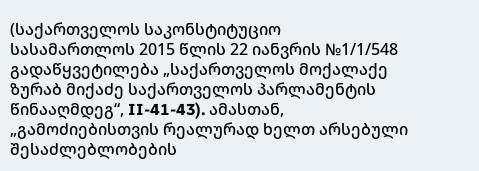(საქართველოს საკონსტიტუციო სასამართლოს 2015 წლის 22 იანვრის №1/1/548 გადაწყვეტილება „საქართველოს მოქალაქე ზურაბ მიქაძე საქართველოს პარლამენტის წინააღმდეგ“, II-41-43). ამასთან, „გამოძიებისთვის რეალურად ხელთ არსებული შესაძლებლობების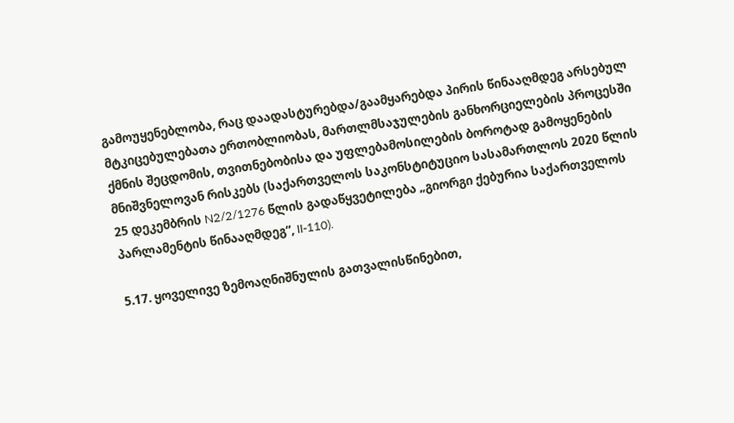გამოუყენებლობა, რაც დაადასტურებდა/გაამყარებდა პირის წინააღმდეგ არსებულ მტკიცებულებათა ერთობლიობას, მართლმსაჯულების განხორციელების პროცესში ქმნის შეცდომის, თვითნებობისა და უფლებამოსილების ბოროტად გამოყენების მნიშვნელოვან რისკებს (საქართველოს საკონსტიტუციო სასამართლოს 2020 წლის 25 დეკემბრის N2/2/1276 წლის გადაწყვეტილება „გიორგი ქებურია საქართველოს პარლამენტის წინააღმდეგ“, II-110).

5.17. ყოველივე ზემოაღნიშნულის გათვალისწინებით,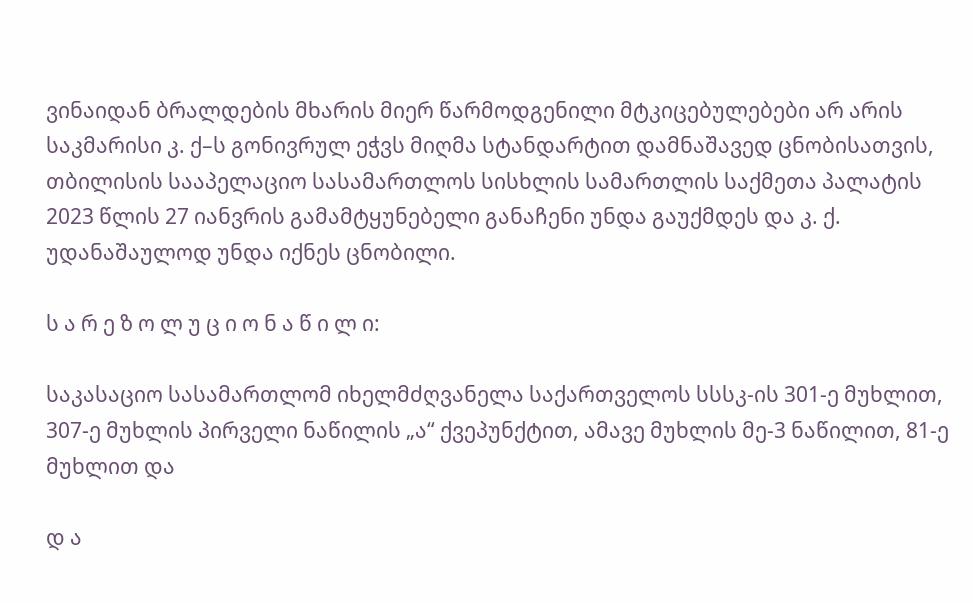ვინაიდან ბრალდების მხარის მიერ წარმოდგენილი მტკიცებულებები არ არის საკმარისი კ. ქ–ს გონივრულ ეჭვს მიღმა სტანდარტით დამნაშავედ ცნობისათვის, თბილისის სააპელაციო სასამართლოს სისხლის სამართლის საქმეთა პალატის 2023 წლის 27 იანვრის გამამტყუნებელი განაჩენი უნდა გაუქმდეს და კ. ქ. უდანაშაულოდ უნდა იქნეს ცნობილი.

ს ა რ ე ზ ო ლ უ ც ი ო ნ ა წ ი ლ ი:

საკასაციო სასამართლომ იხელმძღვანელა საქართველოს სსსკ-ის 301-ე მუხლით, 307-ე მუხლის პირველი ნაწილის „ა“ ქვეპუნქტით, ამავე მუხლის მე-3 ნაწილით, 81-ე მუხლით და

დ ა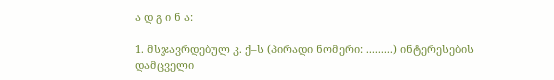ა დ გ ი ნ ა:

1. მსჯავრდებულ კ. ქ–ს (პირადი ნომერი: .........) ინტერესების დამცველი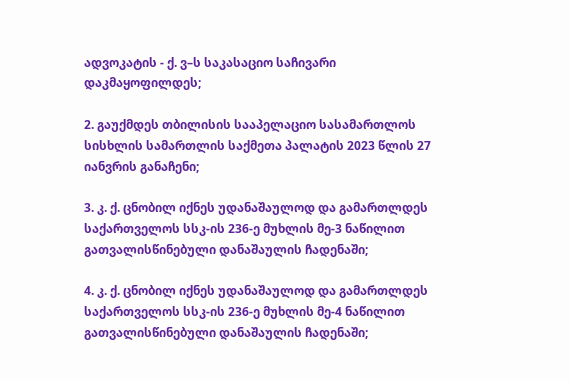ადვოკატის - ქ. ვ–ს საკასაციო საჩივარი დაკმაყოფილდეს;

2. გაუქმდეს თბილისის სააპელაციო სასამართლოს სისხლის სამართლის საქმეთა პალატის 2023 წლის 27 იანვრის განაჩენი;

3. კ. ქ. ცნობილ იქნეს უდანაშაულოდ და გამართლდეს საქართველოს სსკ-ის 236-ე მუხლის მე-3 ნაწილით გათვალისწინებული დანაშაულის ჩადენაში;

4. კ. ქ. ცნობილ იქნეს უდანაშაულოდ და გამართლდეს საქართველოს სსკ-ის 236-ე მუხლის მე-4 ნაწილით გათვალისწინებული დანაშაულის ჩადენაში;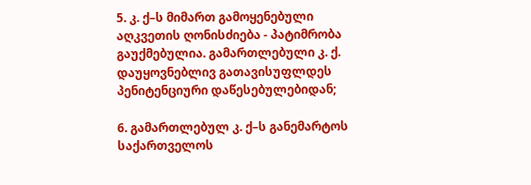5. კ. ქ–ს მიმართ გამოყენებული აღკვეთის ღონისძიება - პატიმრობა გაუქმებულია. გამართლებული კ. ქ. დაუყოვნებლივ გათავისუფლდეს პენიტენციური დაწესებულებიდან;

6. გამართლებულ კ. ქ–ს განემარტოს საქართველოს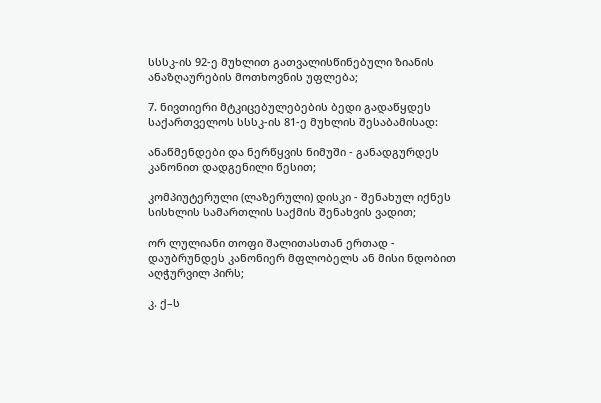სსსკ-ის 92-ე მუხლით გათვალისწინებული ზიანის ანაზღაურების მოთხოვნის უფლება;

7. ნივთიერი მტკიცებულებების ბედი გადაწყდეს საქართველოს სსსკ-ის 81-ე მუხლის შესაბამისად:

ანაწმენდები და ნერწყვის ნიმუში - განადგურდეს კანონით დადგენილი წესით;

კომპიუტერული (ლაზერული) დისკი - შენახულ იქნეს სისხლის სამართლის საქმის შენახვის ვადით;

ორ ლულიანი თოფი შალითასთან ერთად - დაუბრუნდეს კანონიერ მფლობელს ან მისი ნდობით აღჭურვილ პირს;

კ. ქ–ს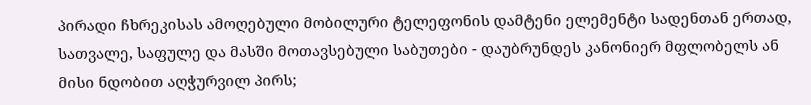პირადი ჩხრეკისას ამოღებული მობილური ტელეფონის დამტენი ელემენტი სადენთან ერთად, სათვალე, საფულე და მასში მოთავსებული საბუთები - დაუბრუნდეს კანონიერ მფლობელს ან მისი ნდობით აღჭურვილ პირს;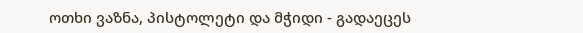ოთხი ვაზნა, პისტოლეტი და მჭიდი - გადაეცეს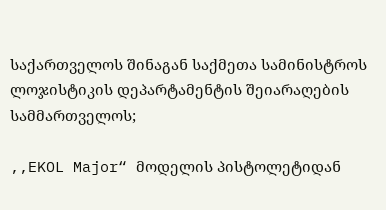საქართველოს შინაგან საქმეთა სამინისტროს ლოჯისტიკის დეპარტამენტის შეიარაღების სამმართველოს;

,,EKOL Major“ მოდელის პისტოლეტიდან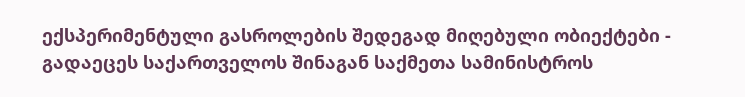ექსპერიმენტული გასროლების შედეგად მიღებული ობიექტები - გადაეცეს საქართველოს შინაგან საქმეთა სამინისტროს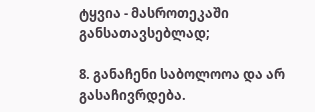ტყვია - მასროთეკაში განსათავსებლად;

8. განაჩენი საბოლოოა და არ გასაჩივრდება.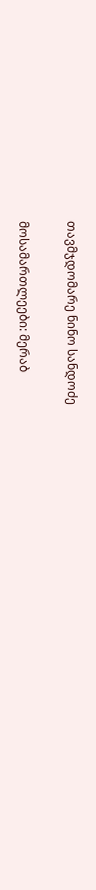თავმჯდომარე ნინო სანდოძე

მოსამართლეები: მერაბ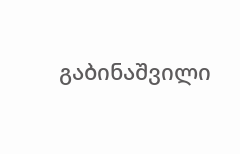გაბინაშვილი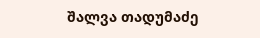შალვა თადუმაძე